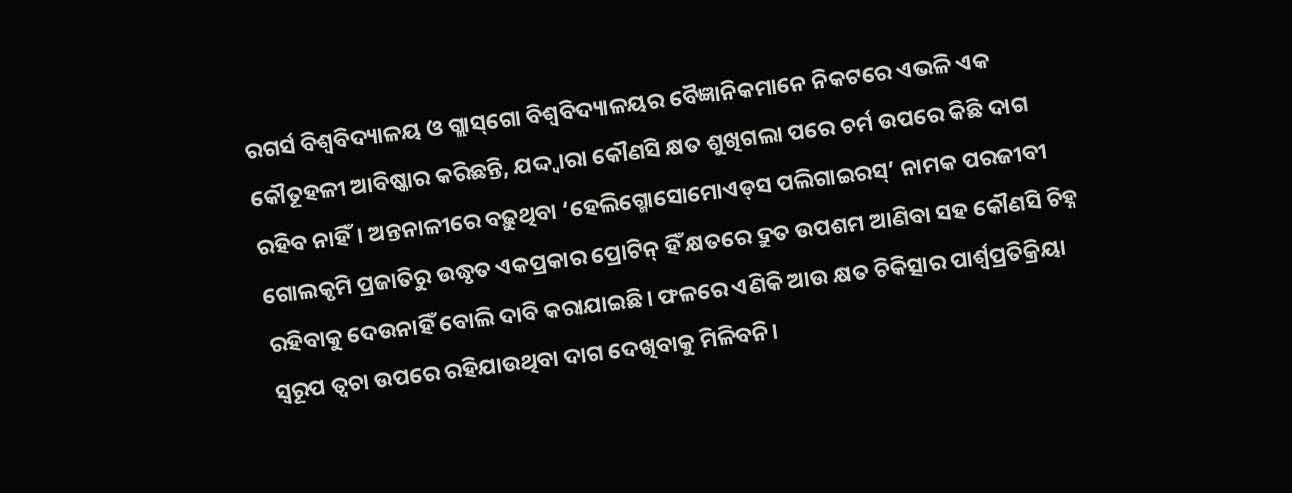ରଗର୍ସ ବିଶ୍ବବିଦ୍ୟାଳୟ ଓ ଗ୍ଲାସ୍‌ଗୋ ବିଶ୍ବବିଦ୍ୟାଳୟର ବୈଜ୍ଞାନିକମାନେ ନିକଟରେ ଏଭଳି ଏକ କୌତୂହଳୀ ଆବିଷ୍କାର କରିଛନ୍ତି, ଯଦ୍ଦ୍ବାରା କୌଣସି କ୍ଷତ ଶୁଖିଗଲା ପରେ ଚର୍ମ ଉପରେ କିଛି ଦାଗ ରହିବ ନାହିଁ। ଅନ୍ତନାଳୀରେ ବଢ଼ୁଥିବା ‘ହେଲିଗ୍ମୋସୋମୋଏଡ୍‌ସ ପଲିଗାଇରସ୍‌’ ନାମକ ପରଜୀବୀ ଗୋଲକୃମି ପ୍ରଜାତିରୁ ଉଦ୍ଧୃତ ଏକପ୍ରକାର ପ୍ରୋଟିନ୍‌ ହିଁ କ୍ଷତରେ ଦ୍ରୁତ ଉପଶମ ଆଣିବା ସହ କୌଣସି ଚିହ୍ନ ରହିବାକୁ ଦେଉନାହିଁ ବୋଲି ଦାବି କରାଯାଇଛି। ଫଳରେ ଏଣିକି ଆଉ କ୍ଷତ ଚିକିତ୍ସାର ପାର୍ଶ୍ବପ୍ରତିକ୍ରିୟା ସ୍ବରୂପ ତ୍ବଚା ଉପରେ ରହିଯାଉଥିବା ଦାଗ ଦେଖିବାକୁ ମିଳିବନି।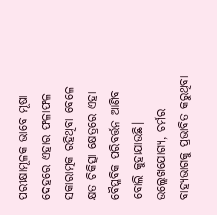ପରୀକ୍ଷାମୂଳକ ଭାବେ ମୂଷା ଦେହରେ ଏହାର ଫଳାଫଳ ସକାରାତ୍ମକ ରହିଥିବା ବେଳେ କ୍ଷତ ଚିକିତ୍ସା କ୍ଷେତ୍ରରେ ଏହା ବୈପ୍ଳବିକ ପରିବର୍ତ୍ତନ ଆଣିବ ବୋଲି କୁହାଯାଉଛି। ଉଲ୍ଲେଖଯୋଗ୍ୟ, ଚର୍ମର ବାହ୍ୟଭାଗକୁ ପ୍ରଭାବିତ କରୁଥିବା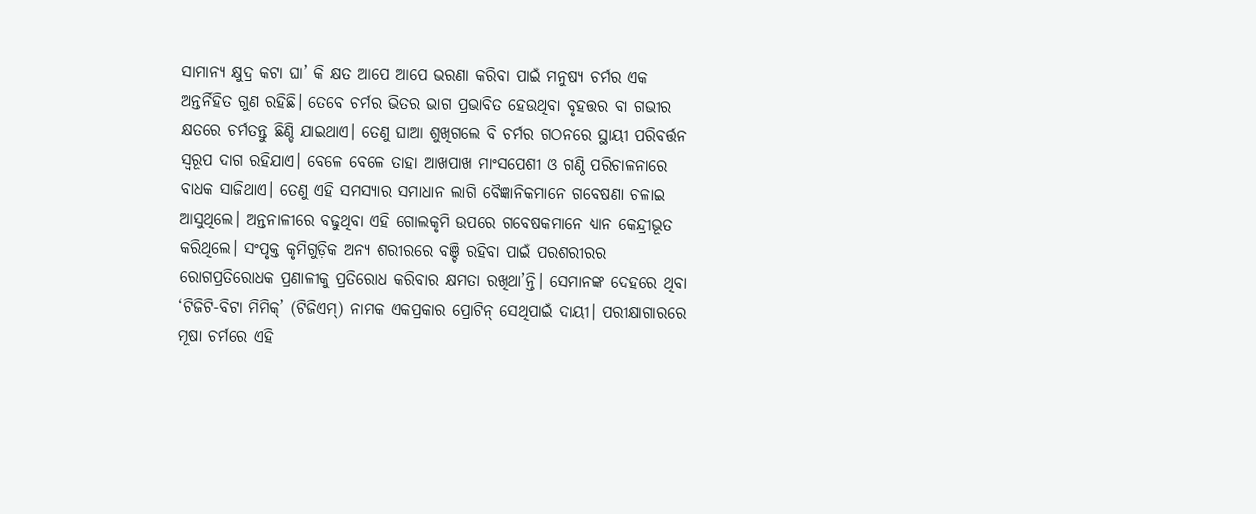ସାମାନ୍ୟ କ୍ଷୁଦ୍ର କଟା ଘା’ କି କ୍ଷତ ଆପେ ଆପେ ଭରଣା କରିବା ପାଇଁ ମନୁଷ୍ୟ ଚର୍ମର ଏକ ଅନ୍ତର୍ନିହିତ ଗୁଣ ରହିଛି। ତେବେ ଚର୍ମର ଭିତର ଭାଗ ପ୍ରଭାବିତ ହେଉଥିବା ବୃହତ୍ତର ବା ଗଭୀର କ୍ଷତରେ ଚର୍ମତନ୍ତୁ ଛିଣ୍ଡି ଯାଇଥାଏ। ତେଣୁ ଘାଆ ଶୁଖିଗଲେ ବି ଚର୍ମର ଗଠନରେ ସ୍ଥାୟୀ ପରିବର୍ତ୍ତନ ସ୍ବରୂପ ଦାଗ ରହିଯାଏ। ବେଳେ ବେଳେ ତାହା ଆଖପାଖ ମାଂସପେଶୀ ଓ ଗଣ୍ଠି ପରିଚାଳନାରେ ବାଧକ ସାଜିଥାଏ। ତେଣୁ ଏହି ସମସ୍ୟାର ସମାଧାନ ଲାଗି ବୈଜ୍ଞାନିକମାନେ ଗବେଷଣା ଚଳାଇ ଆସୁଥିଲେ। ଅନ୍ତନାଳୀରେ ବଢୁଥିବା ଏହି ଗୋଲକୃମି ଉପରେ ଗବେଷକମାନେ ଧ୍ୟାନ କେନ୍ଦ୍ରୀଭୂତ କରିଥିଲେ। ସଂପୃକ୍ତ କୃମିଗୁଡ଼ିକ ଅନ୍ୟ ଶରୀରରେ ବଞ୍ଚି ରହିବା ପାଇଁ ପରଶରୀରର ରୋଗପ୍ରତିରୋଧକ ପ୍ରଣାଳୀକୁ ପ୍ରତିରୋଧ କରିବାର କ୍ଷମତା ରଖିଥା’ନ୍ତି। ସେମାନଙ୍କ ଦେହରେ ଥିବା  ‘ଟିଜିଟି-ବିଟା ମିମିକ୍‌’ (ଟିଜିଏମ୍‌) ନାମକ ଏକପ୍ରକାର ପ୍ରୋଟିନ୍‌ ସେଥିପାଇଁ ଦାୟୀ। ପରୀକ୍ଷାଗାରରେ ମୂଷା ଚର୍ମରେ ଏହି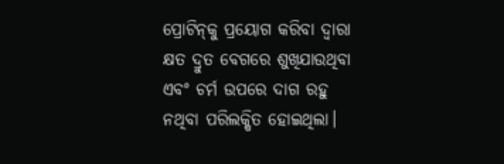ପ୍ରୋଟିନ୍‌କୁ ପ୍ରୟୋଗ କରିବା ଦ୍ବାରା କ୍ଷତ ଦ୍ରୁତ ବେଗରେ ଶୁଖିଯାଉଥିବା ଏବଂ ଚର୍ମ ଉପରେ ଦାଗ ରହୁ ନଥିବା ପରିଲକ୍ଷିତ ହୋଇଥିଲା।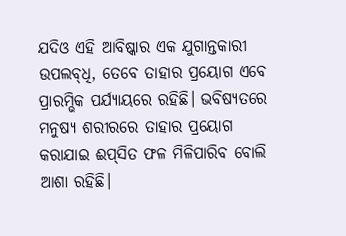ଯଦିଓ ଏହି ଆବିଷ୍କାର ଏକ ଯୁଗାନ୍ତକାରୀ ଉପଲବ୍‌ଧି, ତେବେ ତାହାର ପ୍ରୟୋଗ ଏବେ ପ୍ରାରମ୍ଭିକ ପର୍ଯ୍ୟାୟରେ ରହିଛି। ଭବିଷ୍ୟତରେ ମନୁଷ୍ୟ ଶରୀରରେ ତାହାର ପ୍ରୟୋଗ କରାଯାଇ ଈପ୍‌ସିତ ଫଳ ମିଳିପାରିବ ବୋଲି ଆଶା ରହିଛି।